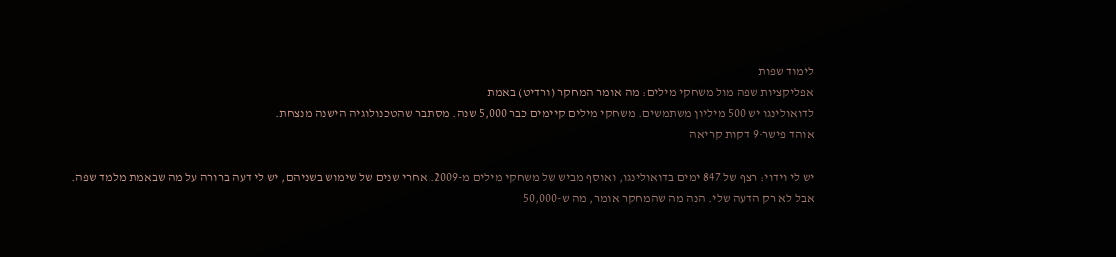לימוד שפות
אפליקציות שפה מול משחקי מילים: מה אומר המחקר (ורדיט) באמת
לדואולינגו יש 500 מיליון משתמשים. משחקי מילים קיימים כבר 5,000 שנה. מסתבר שהטכנולוגיה הישנה מנצחת.
אוהד פישר·9 דקות קריאה

יש לי וידוי: רצף של 847 ימים בדואולינגו, ואוסף מביש של משחקי מילים מ-2009. אחרי שנים של שימוש בשניהם, יש לי דעה ברורה על מה שבאמת מלמד שפה.
אבל לא רק הדעה שלי. הנה מה שהמחקר אומר, מה ש-50,000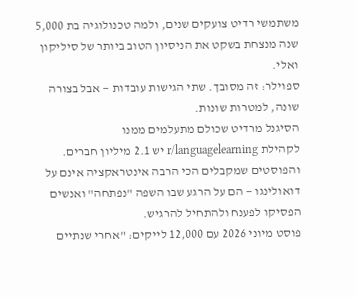משתמשי רדיט צועקים שנים, ולמה טכנולוגיה בת 5,000 שנה מנצחת בשקט את הניסיון הטוב ביותר של סיליקון ואלי.
ספוילר: זה מסובך. שתי הגישות עובדות — אבל בצורה שונה, למטרות שונות.
הסיגנל מרדיט שכולם מתעלמים ממנו
לקהילת r/languagelearning יש 2.1 מיליון חברים. והפוסטים שמקבלים הכי הרבה אינטראקציה אינם על דואולינגו — הם על הרגע שבו השפה "נפתחה" ואנשים הפסיקו לפענח ולהתחיל להרגיש.
פוסט מיוני 2026 עם 12,000 לייקים: "אחרי שנתיים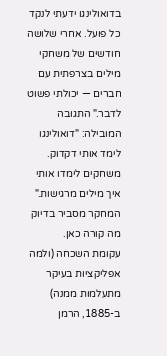בדואולינגו ידעתי לנקד כל פועל. אחרי שלושה חודשים של משחקי מילים בצרפתית עם חברים — יכולתי פשוט לדבר." התגובה המובילה: "דואולינגו לימד אותי דקדוק. משחקים לימדו אותי איך מילים מרגישות."
המחקר מסביר בדיוק מה קורה כאן.
עקומת השכחה (ולמה אפליקציות בעיקר מתעלמות ממנה)
ב-1885, הרמן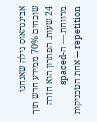אבינגהאוס גילה שאנחנו שוכחים 70% ממידע חדש תוך 24 שעות. הפתרון הוא חזרה מרווחת — ה-spaced repetition — אחת הטכניקות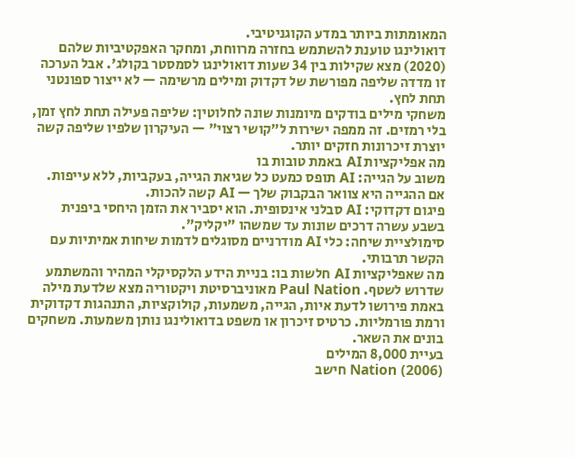המאומתות ביותר במדע הקוגניטיבי.
דואולינגו טוענת להשתמש בחזרה מרווחת, ומחקר האפקטיביות שלהם (2020) מצא שקילות בין 34 שעות דואולינגו לסמסטר בקולג'. אבל הערכה זו מדדה שליפה מפורשת של דקדוק ומילים מרשימה — לא ייצור ספונטני תחת לחץ.
משחקי מילים בודקים מיומנות שונה לחלוטין: שליפה פעילה תחת לחץ זמן, בלי רמזים. זה ממפה ישירות ל"קושי רצוי" — העיקרון שלפיו שליפה קשה יוצרת זיכרונות חזקים יותר.
מה אפליקציות AI באמת טובות בו
משוב על הגייה: AI תופס כמעט כל שגיאת הגייה, בעקביות, ללא עייפות. אם ההגייה היא צוואר הבקבוק שלך — AI קשה להכות.
פיגום דקדוקי: AI סבלני אינסופית. הוא יסביר את הזמן היחסי ביפנית בשבע עשרה דרכים שונות עד שמשהו "יקליק".
סימולציית שיחה: כלי AI מודרניים מסוגלים לדמות שיחות אמיתיות עם הקשר תרבותי.
מה שאפליקציות AI חלשות בו: בניית הידע הלקסיקלי המהיר והמשתמע שדרוש לשטף. Paul Nation מאוניברסיטת ויקטוריה מצא שלדעת מילה באמת פירושו לדעת איות, הגייה, משמעות, קולוקציות, התנהגות דקדוקית ורמת פורמליות. כרטיס זיכרון או משפט בדואולינגו נותן משמעות. משחקים בונים את השאר.
בעיית 8,000 המילים
Nation (2006) חישב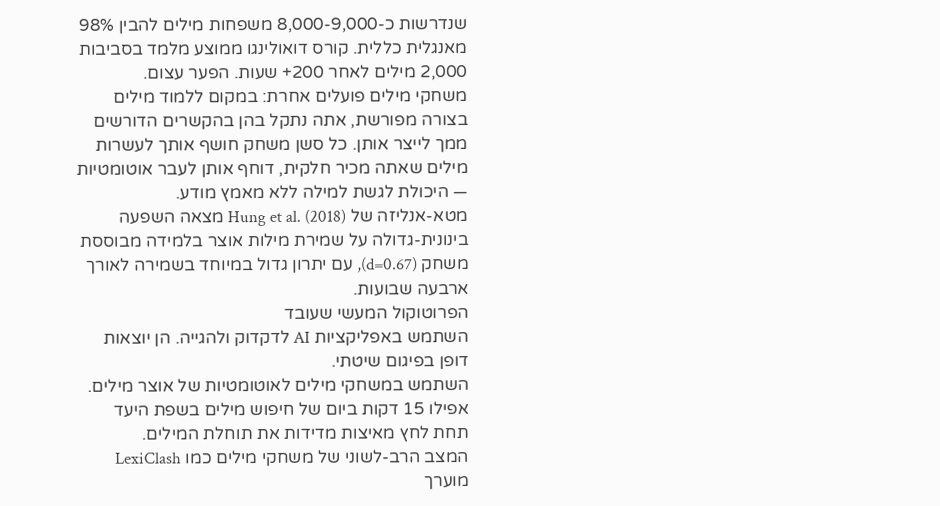שנדרשות כ-8,000-9,000 משפחות מילים להבין 98% מאנגלית כללית. קורס דואולינגו ממוצע מלמד בסביבות 2,000 מילים לאחר 200+ שעות. הפער עצום.
משחקי מילים פועלים אחרת: במקום ללמוד מילים בצורה מפורשת, אתה נתקל בהן בהקשרים הדורשים ממך לייצר אותן. כל סשן משחק חושף אותך לעשרות מילים שאתה מכיר חלקית, דוחף אותן לעבר אוטומטיות — היכולת לגשת למילה ללא מאמץ מודע.
מטא-אנליזה של Hung et al. (2018) מצאה השפעה בינונית-גדולה על שמירת מילות אוצר בלמידה מבוססת משחק (d=0.67), עם יתרון גדול במיוחד בשמירה לאורך ארבעה שבועות.
הפרוטוקול המעשי שעובד
השתמש באפליקציות AI לדקדוק ולהגייה. הן יוצאות דופן בפיגום שיטתי.
השתמש במשחקי מילים לאוטומטיות של אוצר מילים. אפילו 15 דקות ביום של חיפוש מילים בשפת היעד תחת לחץ מאיצות מדידות את תוחלת המילים.
המצב הרב-לשוני של משחקי מילים כמו LexiClash מוערך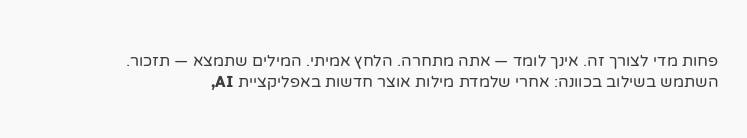פחות מדי לצורך זה. אינך לומד — אתה מתחרה. הלחץ אמיתי. המילים שתמצא — תזכור.
השתמש בשילוב בכוונה: אחרי שלמדת מילות אוצר חדשות באפליקציית AI,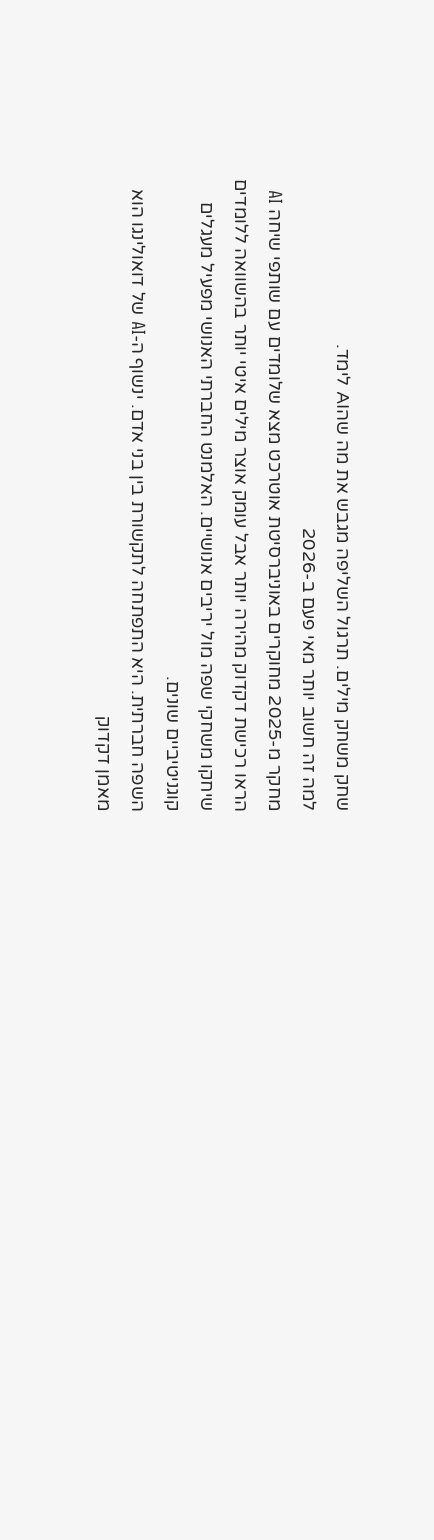שחק משחק מילים. תרגול השליפה מגבש את מה שהAI לימד.
למה זה חשוב יותר מאי פעם ב-2026
מחקר מ-2025 מחוקרים באוניברסיטת אוטרכט מצא שלומדים עם שותפי שיחה AI הראו רכישת דקדוק מהירה יותר אבל עומק אוצר מילים איטי יותר בהשוואה ללומדים שיחקו משחקי שפה מול יריבים אנושיים. האלמנט החברתי האנושי מפעיל מעגלים קוגניטיביים שונים.
השפה חברתית. היא התפתחה לתקשורת בין בני אדם. ינשוף ה-AI של דואולינגו הוא מאמן דקדוק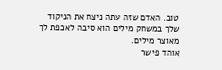טוב. האדם שזה עתה ניצח את הניקוד שלך במשחק מילים הוא סיבה לאכפת לך מאוצר מילים.
אוהד פישר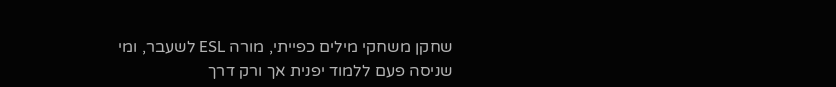שחקן משחקי מילים כפייתי, מורה ESL לשעבר, ומי שניסה פעם ללמוד יפנית אך ורק דרך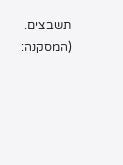תשבצים. (המסקנה: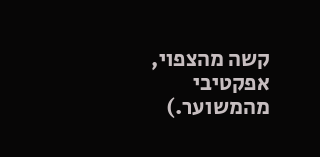קשה מהצפוי, אפקטיבי מהמשוער.)